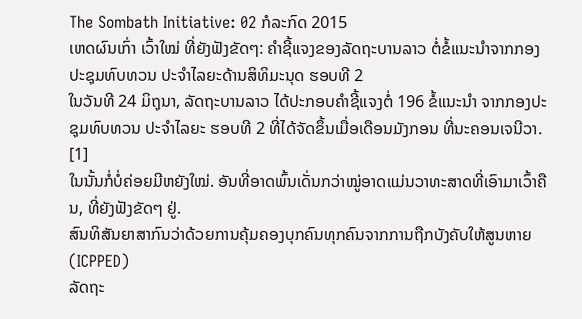The Sombath Initiative: 02 ກໍລະກົດ 2015
ເຫດຜົນເກົ່າ ເວົ້າໃໝ່ ທີ່ຍັງຟັງຂັດໆ: ຄຳຊີ້ແຈງຂອງລັດຖະບານລາວ ຕໍ່ຂໍ້ແນະນຳຈາກກອງປະຊຸມທົບທວນ ປະຈຳໄລຍະດ້ານສິທິມະນຸດ ຮອບທີ 2
ໃນວັນທີ 24 ມິຖຸນາ, ລັດຖະບານລາວ ໄດ້ປະກອບຄຳຊີ້ແຈງຕໍ່ 196 ຂໍ້ແນະນຳ ຈາກກອງປະຊຸມທົບທວນ ປະຈຳໄລຍະ ຮອບທີ 2 ທີ່ໄດ້ຈັດຂຶ້ນເມື່ອເດືອນມັງກອນ ທີ່ນະຄອນເຈນີວາ. [1]
ໃນນັ້ນກໍ່ບໍ່ຄ່ອຍມີຫຍັງໃໝ່. ອັນທີ່ອາດພົ້ນເດັ່ນກວ່າໝູ່ອາດແມ່ນວາທະສາດທີ່ເອົາມາເວົ້າຄືນ, ທີ່ຍັງຟັງຂັດໆ ຢູ່.
ສົນທິສັນຍາສາກົນວ່າດ້ວຍການຄຸ້ມຄອງບຸກຄົນທຸກຄົນຈາກການຖືກບັງຄັບໃຫ້ສູນຫາຍ (ICPPED)
ລັດຖະ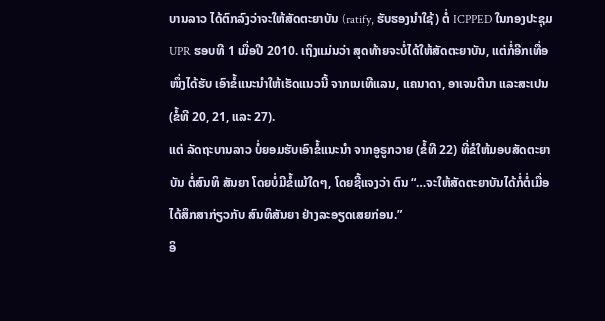ບານລາວ ໄດ້ຕົກລົງວ່າຈະໃຫ້ສັດຕະຍາບັນ (ratify, ຮັບຮອງນຳໃຊ້) ຕໍ່ ICPPED ໃນກອງປະຊຸມ UPR ຮອບທີ 1 ເມື່ອປີ 2010. ເຖິງແມ່ນວ່າ ສຸດທ້າຍຈະບໍ່ໄດ້ໃຫ້ສັດຕະຍາບັນ, ແຕ່ກໍ່ອີກເທື່ອໜຶ່ງໄດ້ຮັບ ເອົາຂໍ້ແນະນຳໃຫ້ເຮັດແນວນີ້ ຈາກເນເທີແລນ, ແຄນາດາ, ອາເຈນຕີນາ ແລະສະເປນ (ຂໍ້ທີ 20, 21, ແລະ 27).
ແຕ່ ລັດຖະບານລາວ ບໍ່ຍອມຮັບເອົາຂໍ້ແນະນຳ ຈາກອູຣູກວາຍ (ຂໍ້ທີ 22) ທີ່ຂໍໃຫ້ມອບສັດຕະຍາບັນ ຕໍ່ສົນທິ ສັນຍາ ໂດຍບໍ່ມີຂໍ້ແມ້ໃດໆ, ໂດຍຊີ້ແຈງວ່າ ຕົນ “…ຈະໃຫ້ສັດຕະຍາບັນໄດ້ກໍ່ຕໍ່ເມື່ອ ໄດ້ສຶກສາກ່ຽວກັບ ສົນທິສັນຍາ ຢ່າງລະອຽດເສຍກ່ອນ.”
ອິ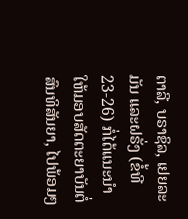ຕາລີ, ບຣາຊິລ, ເຢຍລະມັນ ແລະຝຣັ່ງ (ຂໍ້ທີ 23-26) ກໍ່ໄດ້ແນະນຳໃຫ້ມອບສັດຕະຍາບັນຕໍ່ສົນທິສັນຍາ, ໄປພ້ອມໆ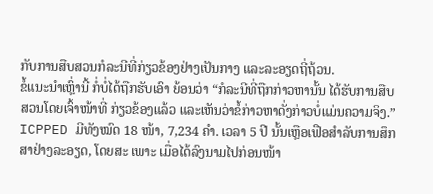ກັບການສືບສວນກໍລະນີທີ່ກ່ຽວຂ້ອງຢ່າງເປັນກາງ ແລະລະອຽດຖີ່ຖ້ວນ.
ຂໍ້ແນະນຳເຫຼົ່ານີ້ ກໍ່ບໍ່ໄດ້ຖືກຮັບເອົາ ຍ້ອນວ່າ “ກໍລະນີທີ່ຖືກກ່າວຫານັ້ນ ໄດ້ຮັບການສືບສວນໂດຍເຈົ້າໜ້າທີ່ ກ່ຽວຂ້ອງແລ້ວ ແລະເຫັນວ່າຂໍ້ກ່າວຫາດັ່ງກ່າວບໍ່ແມ່ນຄວາມຈິງ.”
ICPPED ມີທັງໝົດ 18 ໜ້າ, 7,234 ຄໍາ. ເວລາ 5 ປີ ນັ້ນເຫຼືອເຟືອສຳລັບການສຶກສາຢ່າງລະອຽດ, ໂດຍສະ ເພາະ ເມື່ອໄດ້ລົງນາມໄປກ່ອນໜ້າ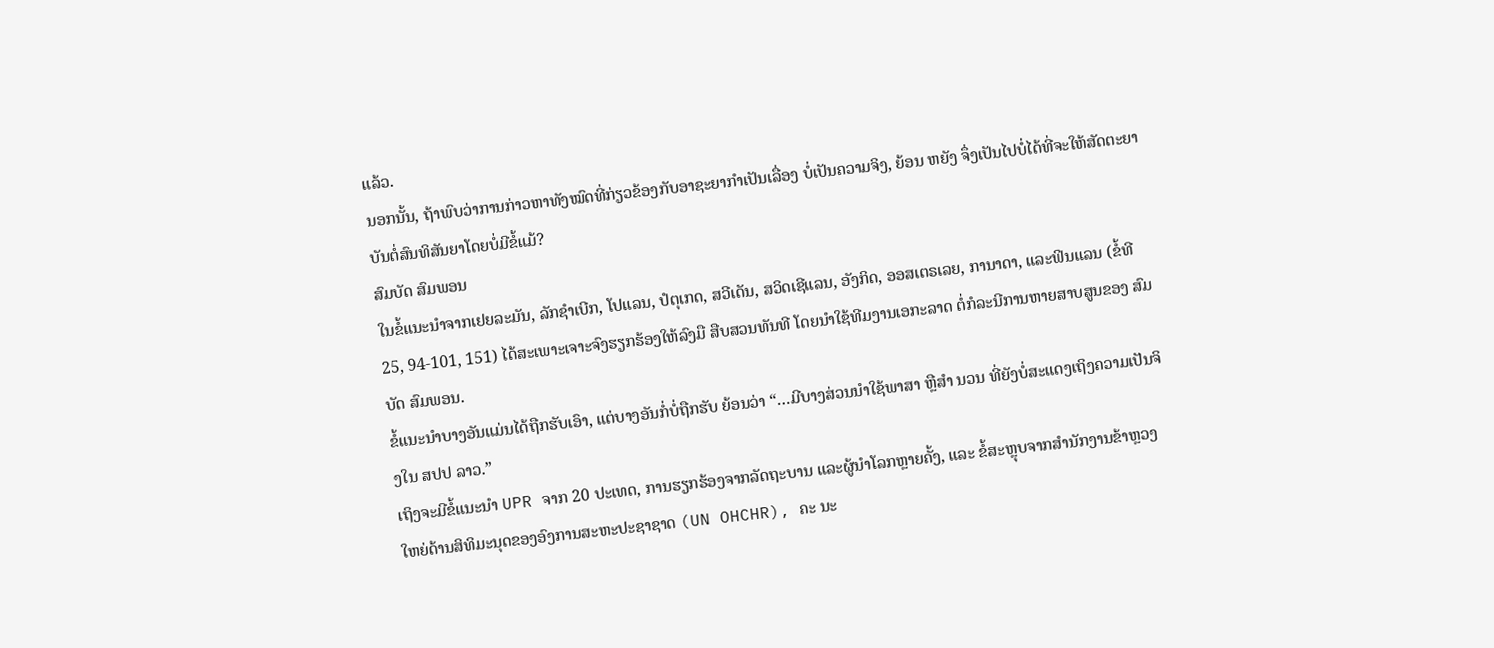ແລ້ວ.
ນອກນັ້ນ, ຖ້າພົບວ່າການກ່າວຫາທັງໝົດທີ່ກ່ຽວຂ້ອງກັບອາຊະຍາກຳເປັນເລື່ອງ ບໍ່ເປັນຄວາມຈິງ, ຍ້ອນ ຫຍັງ ຈຶ່ງເປັນໄປບໍ່ໄດ້ທີ່ຈະໃຫ້ສັດຕະຍາບັນຕໍ່ສົນທິສັນຍາໂດຍບໍ່ມີຂໍ້ແມ້?
ສົມບັດ ສົມພອນ
ໃນຂໍ້ແນະນຳຈາກເຢຍລະມັນ, ລັກຊຳເບີກ, ໂປແລນ, ປໍຕຸເກດ, ສວີເດັນ, ສວິດເຊີແລນ, ອັງກິດ, ອອສເຕຣເລຍ, ການາດາ, ແລະຟິນແລນ (ຂໍ້ທີ 25, 94-101, 151) ໄດ້ສະເພາະເຈາະຈົງຮຽກຮ້ອງໃຫ້ລົງມື ສືບສວນທັນທີ ໂດຍນຳໃຊ້ທີມງານເອກະລາດ ຕໍ່ກໍລະນີການຫາຍສາບສູນຂອງ ສົມບັດ ສົມພອນ.
ຂໍ້ແນະນຳບາງອັນແມ່ນໄດ້ຖືກຮັບເອົາ, ແຕ່ບາງອັນກໍ່ບໍ່ຖືກຮັບ ຍ້ອນວ່າ “…ມີບາງສ່ວນນໍາໃຊ້ພາສາ ຫຼືສຳ ນວນ ທີ່ຍັງບໍ່ສະແດງເຖິງຄວາມເປັນຈິງໃນ ສປປ ລາວ.”
ເຖິງຈະມີຂໍ້ແນະນຳ UPR ຈາກ 20 ປະເທດ, ການຮຽກຮ້ອງຈາກລັດຖະບານ ແລະຜູ້ນຳໂລກຫຼາຍຄັ້ງ, ແລະ ຂໍ້ສະຫຼຸບຈາກສຳນັກງານຂ້າຫຼວງໃຫຍ່ດ້ານສິທິມະນຸດຂອງອົງການສະຫະປະຊາຊາດ (UN OHCHR), ຄະ ນະ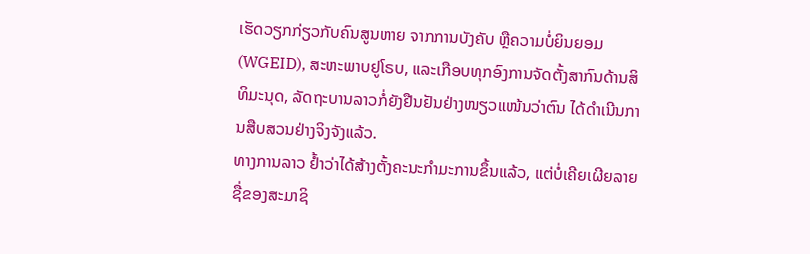ເຮັດວຽກກ່ຽວກັບຄົນສູນຫາຍ ຈາກການບັງຄັບ ຫຼືຄວາມບໍ່ຍິນຍອມ (WGEID), ສະຫະພາບຢູໂຣບ, ແລະເກືອບທຸກອົງການຈັດຕັ້ງສາກົນດ້ານສິທິມະນຸດ, ລັດຖະບານລາວກໍ່ຍັງຢືນຢັນຢ່າງໜຽວແໜ້ນວ່າຕົນ ໄດ້ດໍາເນີນການສືບສວນຢ່າງຈິງຈັງແລ້ວ.
ທາງການລາວ ຢ້ຳວ່າໄດ້ສ້າງຕັ້ງຄະນະກຳມະການຂຶ້ນແລ້ວ, ແຕ່ບໍ່ເຄີຍເຜີຍລາຍຊື່ຂອງສະມາຊິ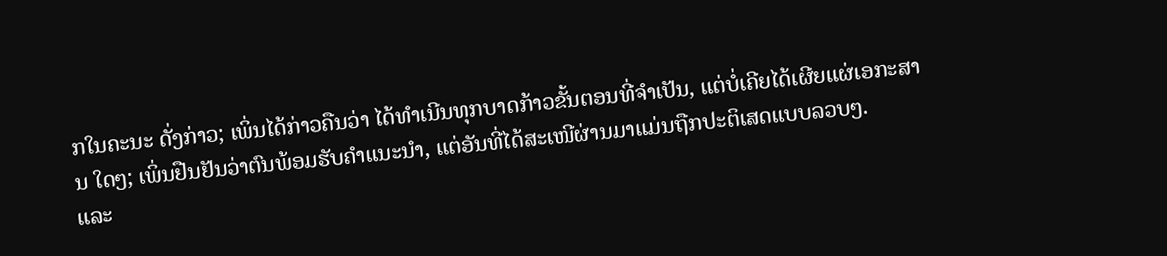ກໃນຄະນະ ດັ່ງກ່າວ; ເພິ່ນໄດ້ກ່າວຄືນວ່າ ໄດ້ທຳເນີນທຸກບາດກ້າວຂັ້ນຕອນທີ່ຈຳເປັນ, ແຕ່ບໍ່ເຄີຍໄດ້ເຜີຍແຜ່ເອກະສານ ໃດໆ; ເພິ່ນຢືນຢັນວ່າຕົນພ້ອມຮັບຄຳແນະນຳ, ແຕ່ອັນທີ່ໄດ້ສະເໜີຜ່ານມາແມ່ນຖືກປະຕິເສດແບບລວບໆ.
ແລະ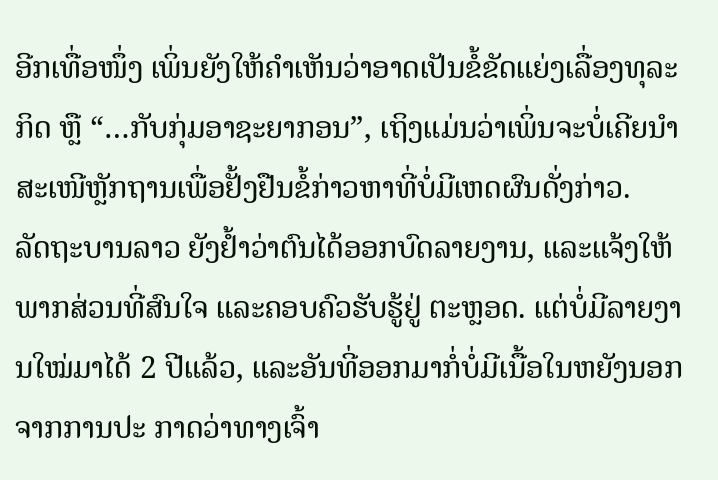ອີກເທື່ອໜຶ່ງ ເພິ່ນຍັງໃຫ້ຄຳເຫັນວ່າອາດເປັນຂໍ້ຂັດແຍ່ງເລື່ອງທຸລະກິດ ຫຼື “…ກັບກຸ່ມອາຊະຍາກອນ”, ເຖິງແມ່ນວ່າເພິ່ນຈະບໍ່ເຄີຍນຳສະເໜີຫຼັກຖານເພື່ອຢັ້ງຢືນຂໍ້ກ່າວຫາທີ່ບໍ່ມີເຫດຜົນດັ່ງກ່າວ.
ລັດຖະບານລາວ ຍັງຢ້ຳວ່າຕົນໄດ້ອອກບົດລາຍງານ, ແລະແຈ້ງໃຫ້ພາກສ່ວນທີ່ສົນໃຈ ແລະຄອບຄົວຮັບຮູ້ຢູ່ ຕະຫຼອດ. ແຕ່ບໍ່ມີລາຍງານໃໝ່ມາໄດ້ 2 ປີແລ້ວ, ແລະອັນທີ່ອອກມາກໍ່ບໍ່ມີເນື້ອໃນຫຍັງນອກຈາກການປະ ກາດວ່າທາງເຈົ້າ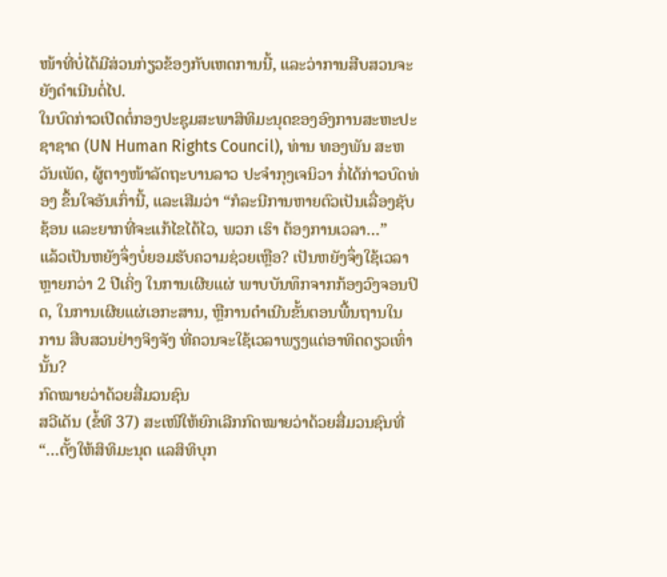ໜ້າທີ່ບໍ່ໄດ້ມີສ່ວນກ່ຽວຂ້ອງກັບເຫດການນີ້, ແລະວ່າການສືບສວນຈະຍັງດຳເນີນຕໍ່ໄປ.
ໃນບົດກ່າວເປີດຕໍ່ກອງປະຊຸມສະພາສິທິມະນຸດຂອງອົງການສະຫະປະຊາຊາດ (UN Human Rights Council), ທ່ານ ທອງພັນ ສະຫວັນເພັດ, ຜູ້ຕາງໜ້າລັດຖະບານລາວ ປະຈຳກຸງເຈນິວາ ກໍ່ໄດ້ກ່າວບົດທ່ອງ ຂຶ້ນໃຈອັນເກົ່ານີ້, ແລະເສີມວ່າ “ກໍລະນີການຫາຍຕົວເປັນເລື່ອງຊັບຊ້ອນ ແລະຍາກທີ່ຈະແກ້ໄຂໄດ້ໄວ, ພວກ ເຮົາ ຕ້ອງການເວລາ…”
ແລ້ວເປັນຫຍັງຈຶ່ງບໍ່ຍອມຮັບຄວາມຊ່ວຍເຫຼືອ? ເປັນຫຍັງຈຶ່ງໃຊ້ເວລາຫຼາຍກວ່າ 2 ປີເຄິ່ງ ໃນການເຜີຍແຜ່ ພາບບັນທຶກຈາກກ້ອງວົງຈອນປິດ, ໃນການເຜີຍແຜ່ເອກະສານ, ຫຼືການດຳເນີນຂັ້ນຕອນພື້ນຖານໃນການ ສືບສວນຢ່າງຈິງຈັງ ທີ່ຄວນຈະໃຊ້ເວລາພຽງແຕ່ອາທິດດຽວເທົ່ານັ້ນ?
ກົດໝາຍວ່າດ້ວຍສື່ມວນຊົນ
ສວີເດັນ (ຂໍ້ທີ 37) ສະເໜີໃຫ້ຍົກເລີກກົດໝາຍວ່າດ້ວຍສື່ມວນຊົນທີ່ “…ຕັ້ງໃຫ້ສິທິມະນຸດ ແລສິທິບຸກ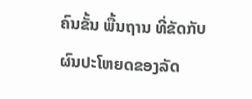ຄົນຂັ້ນ ພື້ນຖານ ທີ່ຂັດກັບຜົນປະໂຫຍດຂອງລັດ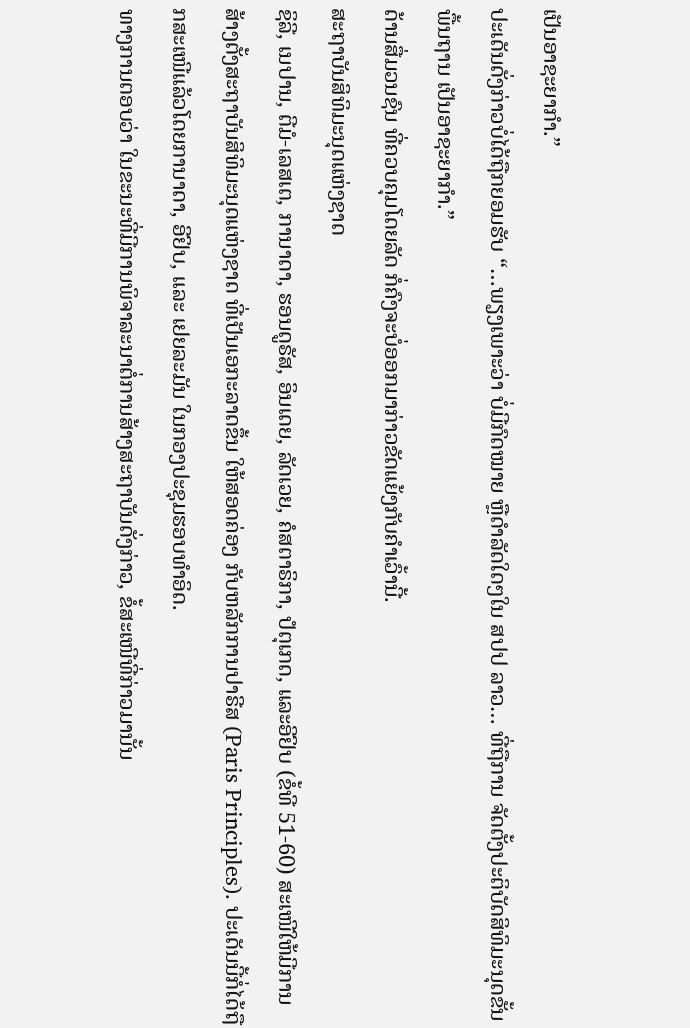ເປັນອາຊະຍາກຳ.”
ປະເດັນດັ່ງກ່າວບໍ່ໄດ້ຖືກຍອມຮັບ “…ພຽງເພາະວ່າ ບໍ່ມີກົດໝາຍ ຫຼືດຳລັດໃດໆໃນ ສປປ ລາວ… ທີ່ຖືການ ຈັດຕັ້ງປະຕິບັດສິທິມະນຸດຂັ້ນພື້ນຖານ ເປັນອາຊະຍາກຳ.”
ດ້ານສື່ມວນຊົນ ທີ່ຄວບຄຸມໂດຍລັດ ກໍ່ຄົງຈະບໍ່ອອກມາກ່າວຂັດແຍ້ງກັບຄຳເວົ້ານີ້.
ສະຖາບັນສິທິມະນຸດແຫ່ງຊາດ
ຊິລີ, ເນປານ, ຕີມໍ-ເລສເຕ, ການາດາ, ຮອນດູຣັສ, ອິນເດຍ, ລັດເວຍ, ຄໍສຕາຣິກາ, ປໍຕຸເກດ, ແລະອີຢິບ (ຂໍ້ທີ 51-60) ສະເໜີໃຫ້ມີການສ້າງຕັ້ງສະຖາບັນສິທິມະນຸດແຫ່ງຊາດ ທີ່ເປັນເອກະລາດຂຶ້ນ ໃຫ້ສອດຄ່ອງ ກັບຫລັກການປາຣີສ (Paris Principles). ປະເດັນນີ້ກໍ່ໄດ້ຖືກສະເໜີແລ້ວໂດຍການາດາ, ອີຢິບ, ແລະ ເຢຍລະມັນ ໃນກອງປະຊຸມຮອບທຳອິດ.
ທາງການຕອບວ່າ ໃນຂະນະທີ່ມີການພິຈາລະນາຕໍ່ການສ້າງສະຖາບັນດັ່ງກ່າວ, ຂໍ້ສະເໜີທີ່ກ່າວມານັ້ນ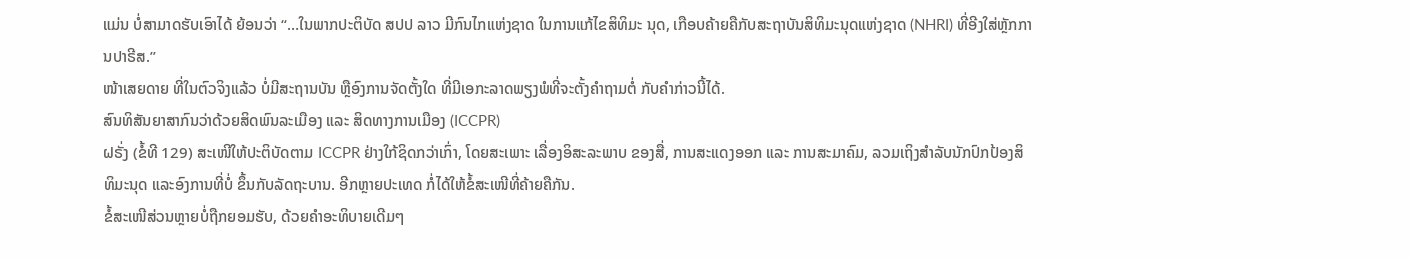ແມ່ນ ບໍ່ສາມາດຮັບເອົາໄດ້ ຍ້ອນວ່າ “…ໃນພາກປະຕິບັດ ສປປ ລາວ ມີກົນໄກແຫ່ງຊາດ ໃນການແກ້ໄຂສິທິມະ ນຸດ, ເກືອບຄ້າຍຄືກັບສະຖາບັນສິທິມະນຸດແຫ່ງຊາດ (NHRI) ທີ່ອີງໃສ່ຫຼັກການປາຣີສ.”
ໜ້າເສຍດາຍ ທີ່ໃນຕົວຈິງແລ້ວ ບໍ່ມີສະຖານບັນ ຫຼືອົງການຈັດຕັ້ງໃດ ທີ່ມີເອກະລາດພຽງພໍທີ່ຈະຕັ້ງຄຳຖາມຕໍ່ ກັບຄຳກ່າວນີ້ໄດ້.
ສົນທິສັນຍາສາກົນວ່າດ້ວຍສິດພົນລະເມືອງ ແລະ ສິດທາງການເມືອງ (ICCPR)
ຝຣັ່ງ (ຂໍ້ທີ 129) ສະເໜີໃຫ້ປະຕິບັດຕາມ ICCPR ຢ່າງໃກ້ຊິດກວ່າເກົ່າ, ໂດຍສະເພາະ ເລື່ອງອິສະລະພາບ ຂອງສື່, ການສະແດງອອກ ແລະ ການສະມາຄົມ, ລວມເຖິງສຳລັບນັກປົກປ້ອງສິທິມະນຸດ ແລະອົງການທີ່ບໍ່ ຂຶ້ນກັບລັດຖະບານ. ອີກຫຼາຍປະເທດ ກໍ່ໄດ້ໃຫ້ຂໍ້ສະເໜີທີ່ຄ້າຍຄືກັນ.
ຂໍ້ສະເໜີສ່ວນຫຼາຍບໍ່ຖືກຍອມຮັບ, ດ້ວຍຄຳອະທິບາຍເດີມໆ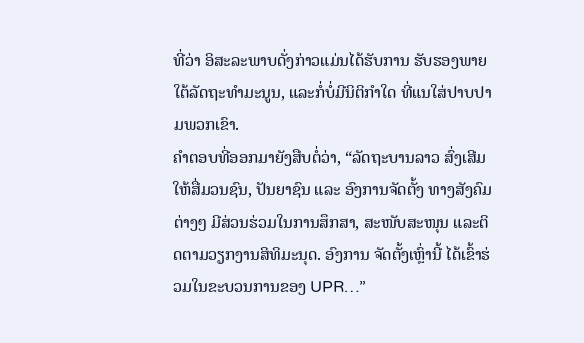ທີ່ວ່າ ອິສະລະພາບດັ່ງກ່າວແມ່ນໄດ້ຮັບການ ຮັບຮອງພາຍໃຕ້ລັດຖະທຳມະນູນ, ແລະກໍ່ບໍ່ມີນິຕິກຳໃດ ທີ່ແນໃສ່ປາບປາມພວກເຂົາ.
ຄຳຕອບທີ່ອອກມາຍັງສືບຕໍ່ວ່າ, “ລັດຖະບານລາວ ສົ່ງເສີມໃຫ້ສື່ມວນຊົນ, ປັນຍາຊົນ ແລະ ອົງການຈັດຕັ້ງ ທາງສັງຄົມຕ່າງໆ ມີສ່ວນຮ່ວມໃນການສຶກສາ, ສະໜັບສະໜຸນ ແລະຕິດຕາມວຽກງານສິທິມະນຸດ. ອົງການ ຈັດຕັ້ງເຫຼົ່ານີ້ ໄດ້ເຂົ້າຮ່ວມໃນຂະບວນການຂອງ UPR…”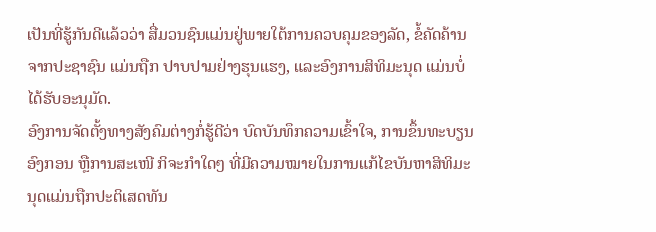ເປັນທີ່ຮູ້ກັນດີແລ້ວວ່າ ສື່ມວນຊົນແມ່ນຢູ່ພາຍໃຕ້ການຄວບຄຸມຂອງລັດ, ຂໍ້ຄັດຄ້ານຈາກປະຊາຊົນ ແມ່ນຖືກ ປາບປາມຢ່າງຮຸນແຮງ, ແລະອົງການສິທິມະນຸດ ແມ່ນບໍ່ໄດ້ຮັບອະນຸມັດ.
ອົງການຈັດຕັ້ງທາງສັງຄົມຕ່າງກໍ່ຮູ້ດີວ່າ ບົດບັນທຶກຄວາມເຂົ້າໃຈ, ການຂຶ້ນທະບຽນອົງກອນ ຫຼືການສະເໜີ ກິຈະກຳໃດໆ ທີ່ມີຄວາມໝາຍໃນການແກ້ໄຂບັນຫາສິທິມະນຸດແມ່ນຖືກປະຕິເສດທັນ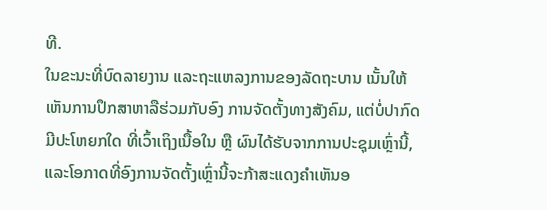ທີ.
ໃນຂະນະທີ່ບົດລາຍງານ ແລະຖະແຫລງການຂອງລັດຖະບານ ເນັ້ນໃຫ້ເຫັນການປຶກສາຫາລືຮ່ວມກັບອົງ ການຈັດຕັ້ງທາງສັງຄົມ, ແຕ່ບໍ່ປາກົດມີປະໂຫຍກໃດ ທີ່ເວົ້າເຖິງເນື້ອໃນ ຫຼື ຜົນໄດ້ຮັບຈາກການປະຊຸມເຫຼົ່ານີ້, ແລະໂອກາດທີ່ອົງການຈັດຕັ້ງເຫຼົ່ານີ້ຈະກ້າສະແດງຄຳເຫັນອ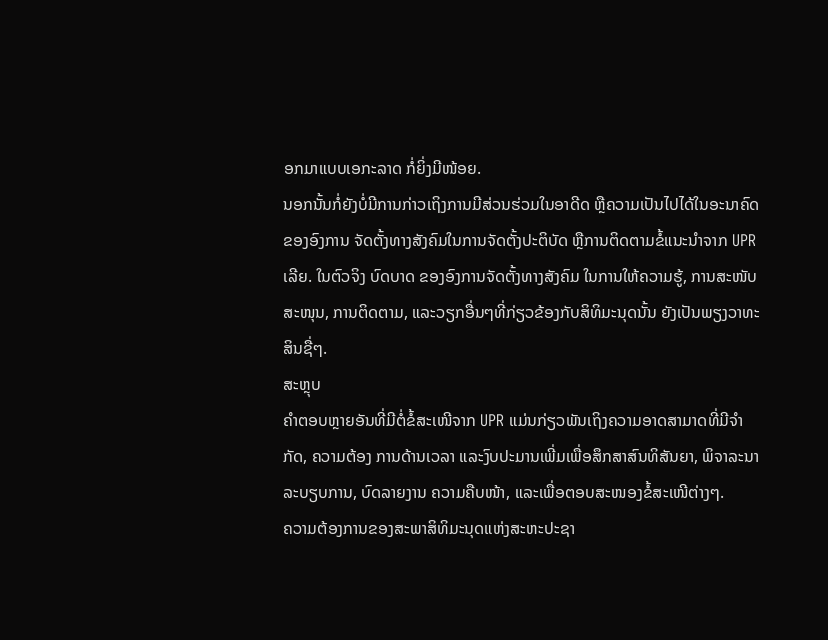ອກມາແບບເອກະລາດ ກໍ່ຍິ່ງມີໜ້ອຍ.
ນອກນັ້ນກໍ່ຍັງບໍ່ມີການກ່າວເຖິງການມີສ່ວນຮ່ວມໃນອາດີດ ຫຼືຄວາມເປັນໄປໄດ້ໃນອະນາຄົດຂອງອົງການ ຈັດຕັ້ງທາງສັງຄົມໃນການຈັດຕັ້ງປະຕິບັດ ຫຼືການຕິດຕາມຂໍ້ແນະນຳຈາກ UPR ເລີຍ. ໃນຕົວຈິງ ບົດບາດ ຂອງອົງການຈັດຕັ້ງທາງສັງຄົມ ໃນການໃຫ້ຄວາມຮູ້, ການສະໜັບສະໜຸນ, ການຕິດຕາມ, ແລະວຽກອື່ນໆທີ່ກ່ຽວຂ້ອງກັບສິທິມະນຸດນັ້ນ ຍັງເປັນພຽງວາທະສິນຊື່ໆ.
ສະຫຼຸບ
ຄຳຕອບຫຼາຍອັນທີ່ມີຕໍ່ຂໍ້ສະເໜີຈາກ UPR ແມ່ນກ່ຽວພັນເຖິງຄວາມອາດສາມາດທີ່ມີຈຳກັດ, ຄວາມຕ້ອງ ການດ້ານເວລາ ແລະງົບປະມານເພີ່ມເພື່ອສຶກສາສົນທິສັນຍາ, ພິຈາລະນາລະບຽບການ, ບົດລາຍງານ ຄວາມຄືບໜ້າ, ແລະເພື່ອຕອບສະໜອງຂໍ້ສະເໜີຕ່າງໆ.
ຄວາມຕ້ອງການຂອງສະພາສິທິມະນຸດແຫ່ງສະຫະປະຊາ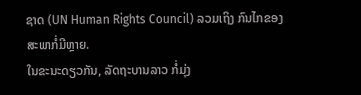ຊາດ (UN Human Rights Council) ລວມເຖິງ ກົນໄກຂອງສະພາກໍ່ມີຫຼາຍ.
ໃນຂະນະດຽວກັນ, ລັດຖະບານລາວ ກໍ່ມຸ່ງ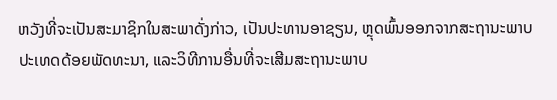ຫວັງທີ່ຈະເປັນສະມາຊິກໃນສະພາດັ່ງກ່າວ, ເປັນປະທານອາຊຽນ, ຫຼຸດພົ້ນອອກຈາກສະຖານະພາບປະເທດດ້ອຍພັດທະນາ, ແລະວິທີການອື່ນທີ່ຈະເສີມສະຖານະພາບ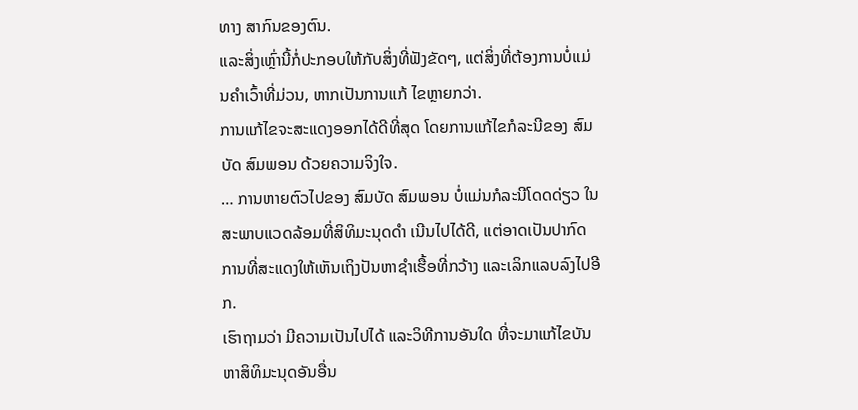ທາງ ສາກົນຂອງຕົນ.
ແລະສິ່ງເຫຼົ່ານີ້ກໍ່ປະກອບໃຫ້ກັບສິ່ງທີ່ຟັງຂັດໆ, ແຕ່ສິ່ງທີ່ຕ້ອງການບໍ່ແມ່ນຄຳເວົ້າທີ່ມ່ວນ, ຫາກເປັນການແກ້ ໄຂຫຼາຍກວ່າ.
ການແກ້ໄຂຈະສະແດງອອກໄດ້ດີທີ່ສຸດ ໂດຍການແກ້ໄຂກໍລະນີຂອງ ສົມບັດ ສົມພອນ ດ້ວຍຄວາມຈິງໃຈ.
… ການຫາຍຕົວໄປຂອງ ສົມບັດ ສົມພອນ ບໍ່ແມ່ນກໍລະນີໂດດດ່ຽວ ໃນສະພາບແວດລ້ອມທີ່ສິທິມະນຸດດຳ ເນີນໄປໄດ້ດີ, ແຕ່ອາດເປັນປາກົດການທີ່ສະແດງໃຫ້ເຫັນເຖິງປັນຫາຊຳເຮື້ອທີ່ກວ້າງ ແລະເລິກແລບລົງໄປອີກ.
ເຮົາຖາມວ່າ ມີຄວາມເປັນໄປໄດ້ ແລະວິທີການອັນໃດ ທີ່ຈະມາແກ້ໄຂບັນຫາສິທິມະນຸດອັນອື່ນ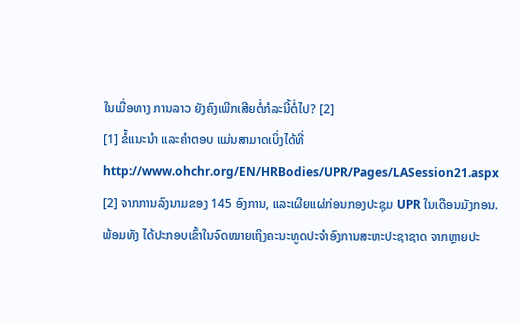ໃນເມື່ອທາງ ການລາວ ຍັງຄົງເພີກເສີຍຕໍ່ກໍລະນີ້ຕໍ່ໄປ? [2]
[1] ຂໍ້ແນະນຳ ແລະຄຳຕອບ ແມ່ນສາມາດເບິ່ງໄດ້ທີ່ http://www.ohchr.org/EN/HRBodies/UPR/Pages/LASession21.aspx
[2] ຈາກການລົງນາມຂອງ 145 ອົງການ, ແລະເຜີຍແຜ່ກ່ອນກອງປະຊຸມ UPR ໃນເດືອນມັງກອນ. ພ້ອມທັງ ໄດ້ປະກອບເຂົ້າໃນຈົດໝາຍເຖິງຄະນະທູດປະຈຳອົງການສະຫະປະຊາຊາດ ຈາກຫຼາຍປະ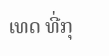ເທດ ທີ່ກຸ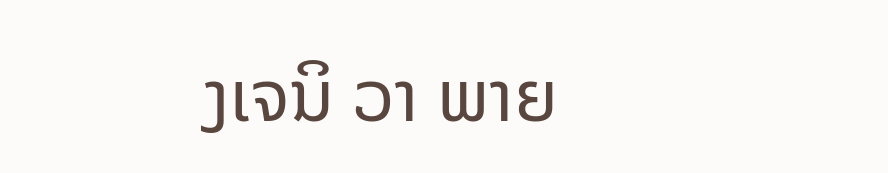ງເຈນິ ວາ ພາຍ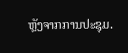ຫຼັງຈາກການປະຊຸມ.